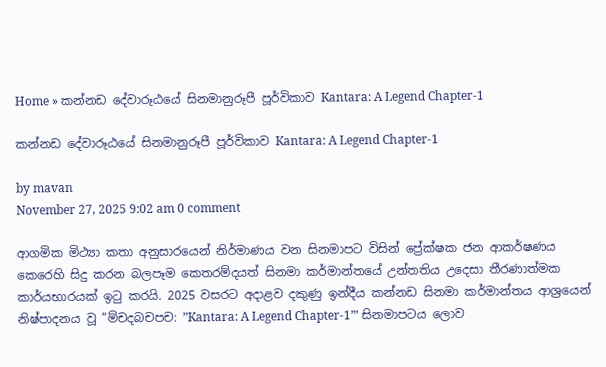Home » කන්නඩ දේවාරූඨයේ සිනමානුරූපී පූර්විකාව Kantara: A Legend Chapter-1

කන්නඩ දේවාරූඨයේ සිනමානුරූපී පූර්විකාව Kantara: A Legend Chapter-1

by mavan
November 27, 2025 9:02 am 0 comment

ආගමික මිථ්‍යා කතා අනුසාරයෙන් නිර්මාණය වන සිනමාපට විසින් ප්‍රේක්ෂක ජන ආකර්ෂණය කෙරෙහි සිදු කරන බලපෑම කෙතරම්දයත් සිනමා කර්මාන්තයේ උන්තතිය උදෙසා තීරණාත්මක කාර්යභාරයක් ඉටු කරයි. 2025 වසරට අදාළව දකුණු ඉන්දීය කන්නඩ සිනමා කර්මාන්තය ආශ්‍රයෙන් නිෂ්පාදනය වූ ”ම්චදබචපච: ”Kantara: A Legend Chapter-1”’ සිනමාපටය ලොව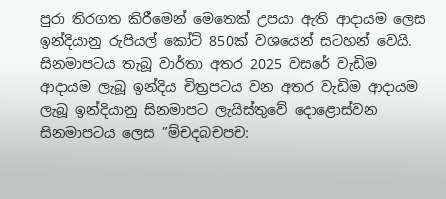පුරා තිරගත කිරීමෙන් මෙතෙක් උපයා ඇති ආදායම ලෙස ඉන්දියානු රුපියල් කෝට් 850ක් වශයෙන් සටහන් වෙයි. සිනමාපටය තැබූ වාර්තා අතර 2025 වසරේ වැඩිම ආදායම ලැබූ ඉන්දිය චිත්‍රපටය වන අතර වැඩිම ආදායම ලැබූ ඉන්දියානු සිනමාපට ලැයිස්තුවේ දොළොස්වන සිනමාපටය ලෙස ”ම්චදබචපච: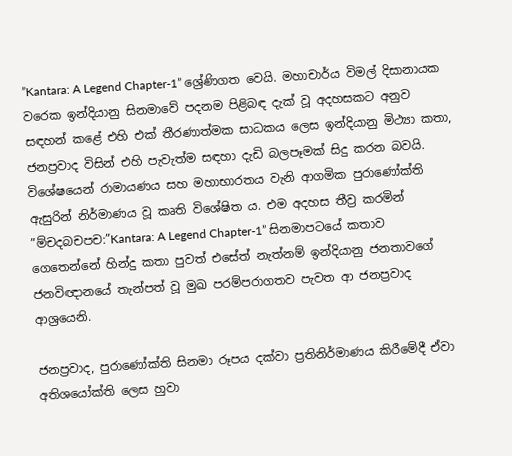”Kantara: A Legend Chapter-1” ශ්‍රේණිගත වෙයි. මහාචාර්ය විමල් දිසානායක වරෙක ඉන්දියානු සිනමාවේ පදනම පිළිබඳ දැක් වූ අදහසකට අනුව සඳහන් කළේ එහි එක් තීරණාත්මක සාධකය ලෙස ඉන්දියානු මිථ්‍යා කතා, ජනප්‍රවාද විසින් එහි පැවැත්ම සඳහා දැඩි බලපෑමක් සිදු කරන බවයි. විශේෂයෙන් රාමායණය සහ මහාභාරතය වැනි ආගමික පුරාණෝක්ති ඇසුරින් නිර්මාණය වූ කෘති විශේෂිත ය. එම අදහස තීව්‍ර කරමින් ”ම්චදබචපච:”Kantara: A Legend Chapter-1” සිනමාපටයේ කතාව ගෙතෙන්නේ හින්දු කතා පුවත් එසේත් නැත්නම් ඉන්දියානු ජනතාවගේ ජනවිඥානයේ තැන්පත් වූ මුඛ පරම්පරාගතව පැවත ආ ජනප්‍රවාද ආශ්‍රයෙනි.

ජනප්‍රවාද, පුරාණෝක්ති සිනමා රූපය දක්වා ප්‍රතිනිර්මාණය කිරීමේදී ඒවා අතිශයෝක්ති ලෙස හුවා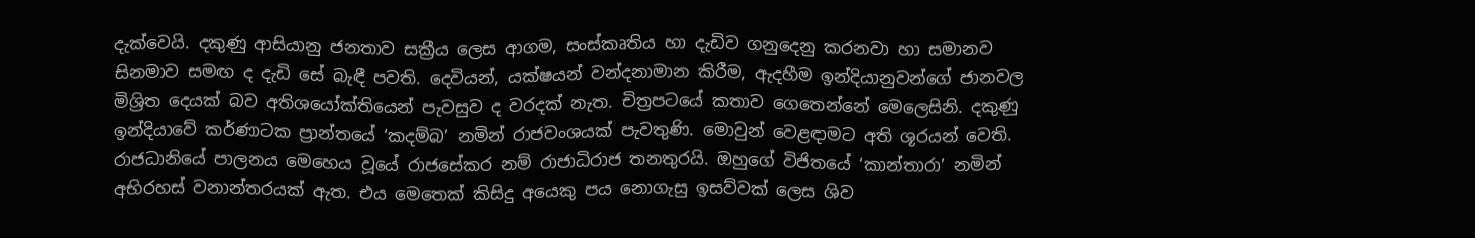දැක්වෙයි. දකුණු ආසියානු ජනතාව සක්‍රීය ලෙස ආගම, සංස්කෘතිය හා දැඩිව ගනුදෙනු කරනවා හා සමානව සිනමාව සමඟ ද දැඩි සේ බැඳී පවති. දෙවියන්, යක්ෂයන් වන්දනාමාන කිරීම, ඇදහීම ඉන්දියානුවන්ගේ ජානවල මිශ්‍රිත දෙයක් බව අතිශයෝක්තියෙන් පැවසුව ද වරදක් නැත. චිත්‍රපටයේ කතාව ගෙතෙන්නේ මෙලෙසිනි. දකුණු ඉන්දියාවේ කර්ණාටක ප්‍රාන්තයේ ‘කදම්බ’ නමින් රාජවංශයක් පැවතුණි. මොවුන් වෙළඳාමට අති ශූරයන් වෙති. රාජධානියේ පාලනය මෙහෙය වූයේ රාජසේකර නම් රාජාධිරාජ තනතුරයි. ඔහුගේ විජිතයේ ‘කාන්තාරා’ නමින් අභිරහස් වනාන්තරයක් ඇත. එය මෙතෙක් කිසිදු අයෙකු පය නොගැසු ඉසව්වක් ලෙස ශිව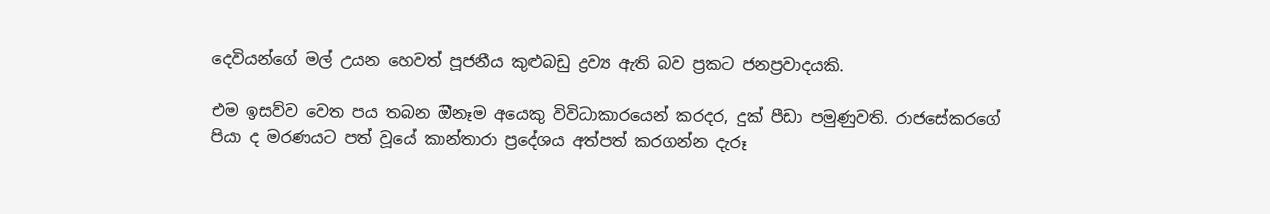දෙවියන්ගේ මල් උයන හෙවත් පූජනීය කුළුබඩු ද්‍රව්‍ය ඇති බව ප්‍රකට ජනප්‍රවාදයකි.

එම ඉසව්ව වෙත පය තබන ඔීනෑම අයෙකු විවිධාකාරයෙන් කරදර, දුක් පීඩා පමුණුවති. රාජසේකරගේ පියා ද මරණයට පත් වූයේ කාන්තාරා ප්‍රදේශය අත්පත් කරගන්න දැරූ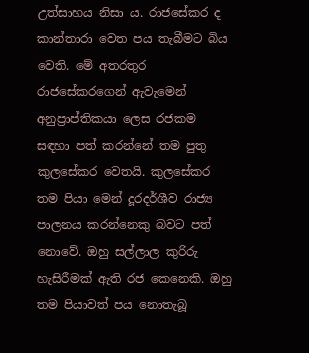උත්සාහය නිසා ය. රාජසේකර ද කාන්තාරා වෙත පය තැබීමට බිය වෙති. මේ අතරතුර රාජසේකරගෙන් ඇවැමෙන් අනුප්‍රාප්තිකයා ලෙස රජකම සඳහා පත් කරන්නේ තම පුතු කුලසේකර වෙතයි. කුලසේකර තම පියා මෙන් දූරදර්ශීව රාජ්‍ය පාලනය කරන්නෙකු බවට පත් නොවේ. ඔහු සල්ලාල කුරිරු හැසිරීමක් ඇති රජ කෙනෙකි. ඔහු තම පියාවත් පය නොතැබූ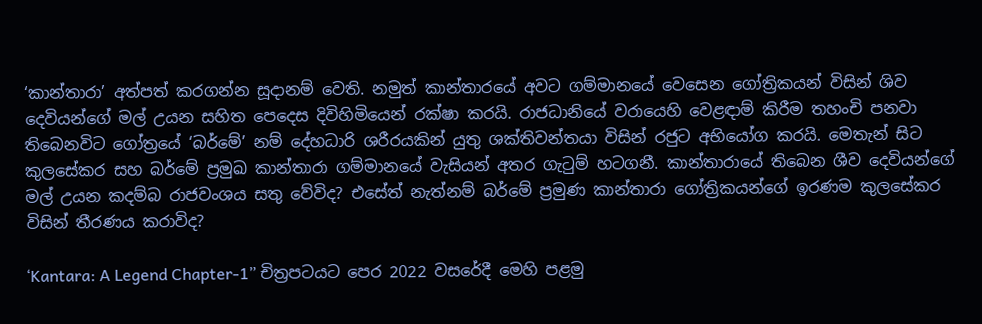‘කාන්තාරා’ අත්පත් කරගන්න සූදානම් වෙති. නමුත් කාන්තාරයේ අවට ගම්මානයේ වෙසෙන ගෝත්‍රිකයන් විසින් ශිව දෙවියන්ගේ මල් උයන සහිත පෙදෙස දිවිහිමියෙන් රක්ෂා කරයි. රාජධානියේ වරායෙහි වෙළඳාම් කිරීම තහංචි පනවා තිබෙනවිට ගෝත්‍රයේ ‘බර්මේ’ නම් දේහධාරි ශරීරයකින් යුතු ශක්තිවන්තයා විසින් රජුට අභියෝග කරයි. මෙතැන් සිට කුලසේකර සහ බර්මේ ප්‍රමුඛ කාන්තාරා ගම්මානයේ වැසියන් අතර ගැටුම් හටගනී. කාන්තාරායේ තිබෙන ශීව දෙවියන්ගේ මල් උයන කදම්බ රාජවංශය සතු වේවිද? එසේත් නැත්නම් බර්මේ ප්‍රමුණ කාන්තාරා ගෝත්‍රිකයන්ගේ ඉරණම කුලසේකර විසින් තීරණය කරාවිද?

‘Kantara: A Legend Chapter-1” චිත්‍රපටයට පෙර 2022 වසරේදී මෙහි පළමු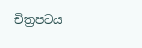චිත්‍රපටය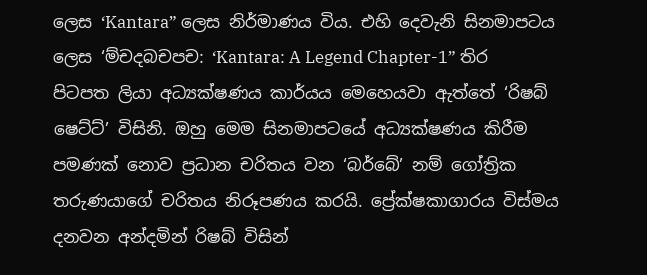ලෙස ‘Kantara” ලෙස නිර්මාණය විය. එහි දෙවැනි සිනමාපටය ලෙස ‘ම්චදබචපච: ‘Kantara: A Legend Chapter-1” තිර පිටපත ලියා අධ්‍යක්ෂණය කාර්යය මෙහෙයවා ඇත්තේ ‘රිෂබ් ෂෙට්ට්’ විසිනි. ඔහු මෙම සිනමාපටයේ අධ්‍යක්ෂණය කිරීම පමණක් නොව ප්‍රධාන චරිතය වන ‘බර්බේ’ නම් ගෝත්‍රික තරුණයාගේ චරිතය නිරූපණය කරයි. ප්‍රේක්ෂකාගාරය විස්මය දනවන අන්දමින් රිෂබ් විසින්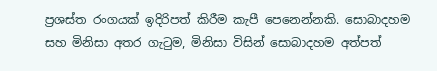ප්‍රශස්ත රංගයක් ඉදිරිපත් කිරීම කැපී පෙනෙන්නකි. සොබාදහම සහ මිනිසා අතර ගැටුම, මිනිසා විසින් සොබාදහම අත්පත්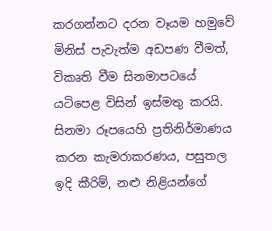කරගන්නට දරන වෑයම හමුවේ මිනිස් පැවැත්ම අඩපණ වීමත්, විකෘති වීම සිනමාපටයේ යටිපෙළ විසින් ඉස්මතු කරයි. සිනමා රූපයෙහි ප්‍රතිනිර්මාණය කරන කැමරාකරණය, පසුතල ඉදි කීරිම්, නළු නිළියන්ගේ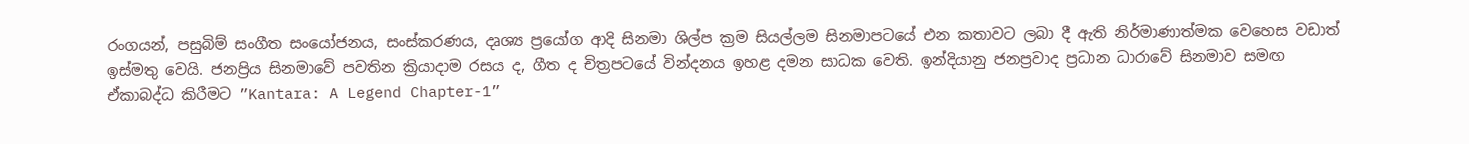රංගයන්, පසුබිම් සංගීත සංයෝජනය, සංස්කරණය, දෘශ්‍ය ප්‍රයෝග ආදි සිනමා ශිල්ප ක්‍රම සියල්ලම සිනමාපටයේ එන කතාවට ලබා දී ඇති නිර්මාණාත්මක වෙහෙස වඩාත් ඉස්මතු වෙයි. ජනප්‍රිය සිනමාවේ පවතින ක්‍රියාදාම රසය ද, ගීත ද චිත්‍රපටයේ වින්දනය ඉහළ දමන සාධක වෙති. ඉන්දියානු ජනප්‍රවාද ප්‍රධාන ධාරාවේ සිනමාව සමඟ ඒකාබද්ධ කිරීමට ”Kantara: A Legend Chapter-1”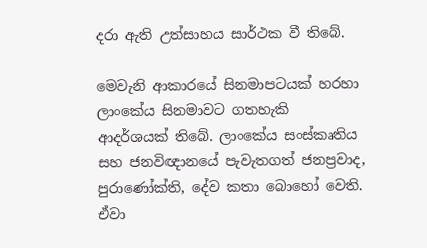දරා ඇති උත්සාහය සාර්ථක වී තිබේ.

මෙවැනි ආකාරයේ සිනමාපටයක් හරහා ලාංකේය සිනමාවට ගතහැකි ආදර්ශයක් තිබේ. ලාංකේය සංස්කෘතිය සහ ජනවිඥානයේ පැවැතගත් ජනප්‍රවාද, පුරාණෝක්ති, දේව කතා බොහෝ වෙති. ඒවා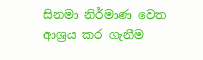සිනමා නිර්මාණ වෙත ආශ්‍රය කර ගැනීම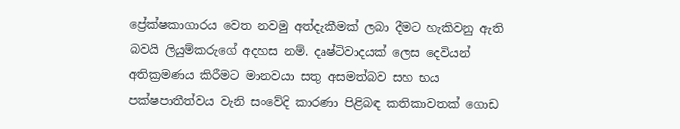ප්‍රේක්ෂකාගාරය වෙත නවමු අත්දැකීමක් ලබා දීමට හැකිවනු ඇති බවයි ලියුම්කරුගේ අදහස නම්. දෘෂ්ටිවාදයක් ලෙස දෙවියන් අතික්‍රමණය කිරීමට මානවයා සතු අසමත්බව සහ භය පක්ෂපාතීත්වය වැනි සංවේදි කාරණා පිළිබඳ කතිකාවතක් ගොඩ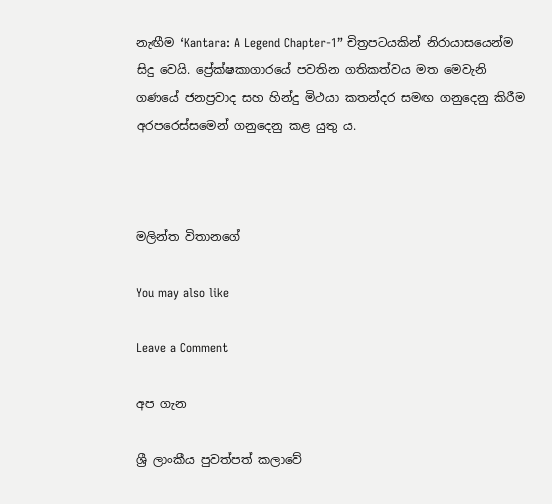නැඟීම ‘Kantara: A Legend Chapter-1” චිත්‍රපටයකින් නිරායාසයෙන්ම සිදු වෙයි. ප්‍රේක්ෂකාගාරයේ පවතින ගතිකත්වය මත මෙවැනි ගණයේ ජනප්‍රවාද සහ හින්දු මිථයා කතන්දර සමඟ ගනුදෙනු කිරීම අරපරෙස්සමෙන් ගනුදෙනු කළ යුතු ය.



මලින්ත විතානගේ

You may also like

Leave a Comment

අප ගැන

ශ්‍රී ලාංකීය පුවත්පත් කලාවේ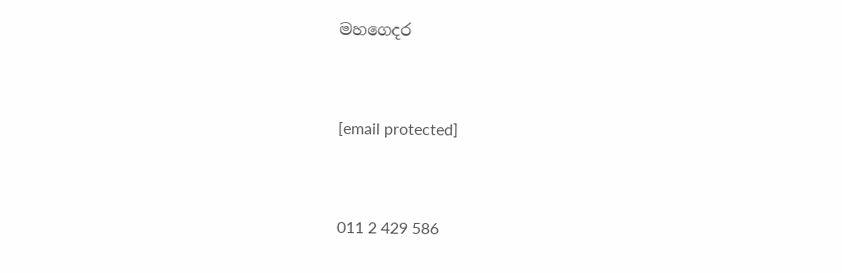මහගෙදර



[email protected]



011 2 429 586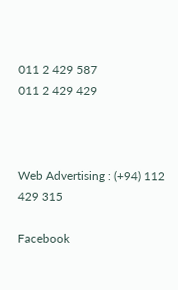011 2 429 587
011 2 429 429



Web Advertising : (+94) 112 429 315

Facebook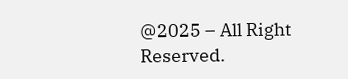@2025 – All Right Reserved.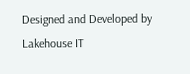Designed and Developed by Lakehouse IT